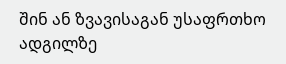შინ ან ზვავისაგან უსაფრთხო ადგილზე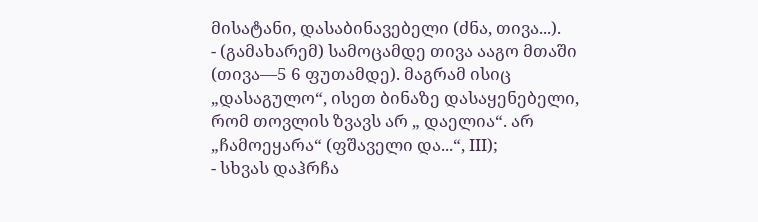მისატანი, დასაბინავებელი (ძნა, თივა...).
- (გამახარემ) სამოცამდე თივა ააგო მთაში (თივა—5 6 ფუთამდე). მაგრამ ისიც „დასაგულო“, ისეთ ბინაზე დასაყენებელი, რომ თოვლის ზვავს არ „ დაელია“. არ „ჩამოეყარა“ (ფშაველი და...“, III);
- სხვას დაჰრჩა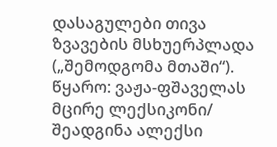დასაგულები თივა ზვავების მსხუერპლადა („შემოდგომა მთაში“).
წყარო: ვაჟა-ფშაველას მცირე ლექსიკონი/ შეადგინა ალექსი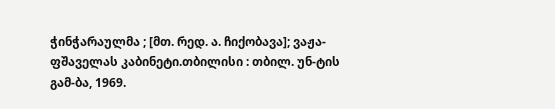ჭინჭარაულმა ; [მთ. რედ. ა. ჩიქობავა]; ვაჟა-ფშაველას კაბინეტი.თბილისი : თბილ. უნ-ტის გამ-ბა, 1969.